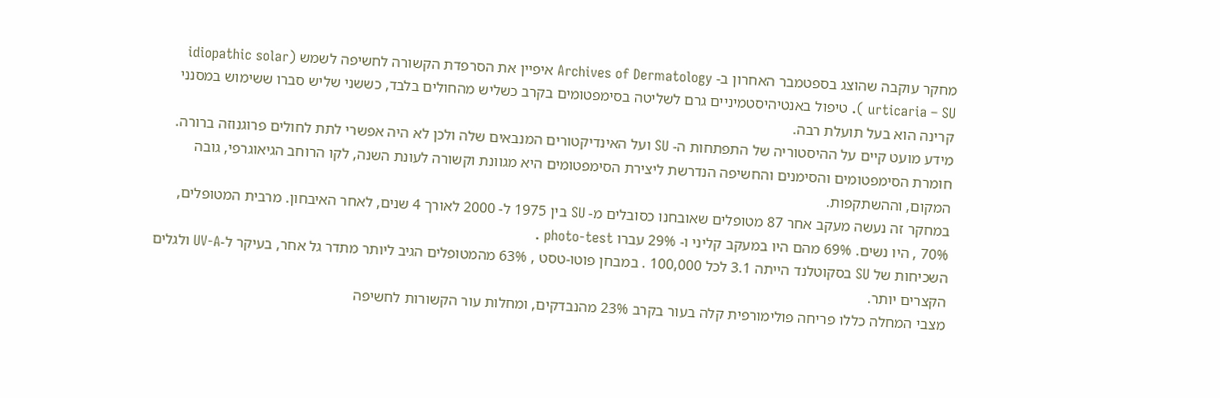מחקר עוקבה שהוצג בספטמבר האחרון ב- Archives of Dermatology איפיין את הסרפדת הקשורה לחשיפה לשמש (idiopathic solar urticaria – SU ). טיפול באנטיהיסטמיניים גרם לשליטה בסימפטומים בקרב כשליש מהחולים בלבד, כששני שליש סברו ששימוש במסנני קרינה הוא בעל תועלת רבה.
מידע מועט קיים על ההיסטוריה של התפתחות ה- SU ועל האינדיקטורים המנבאים שלה ולכן לא היה אפשרי לתת לחולים פרוגנוזה ברורה. חומרת הסימפטומים והסימנים והחשיפה הנדרשת ליצירת הסימפטומים היא מגוונת וקשורה לעונת השנה, לקו הרוחב הגיאוגרפי, גובה המקום, וההשתקפות.
במחקר זה נעשה מעקב אחר 87 מטופלים שאובחנו כסובלים מ- SU בין 1975 ל- 2000 לאורך 4 שנים, לאחר האיבחון. מרבית המטופלים, 70% , היו נשים. 69% מהם היו במעקב קליני ו- 29% עברו photo-test .
השכיחות של SU בסקוטלנד הייתה 3.1 לכל 100,000 . במבחן פוטו-טסט , 63% מהמטופלים הגיב ליותר מתדר גל אחר, בעיקר ל-UV-A ולגלים הקצרים יותר.
מצבי המחלה כללו פריחה פולימורפית קלה בעור בקרב 23% מהנבדקים, ומחלות עור הקשורות לחשיפה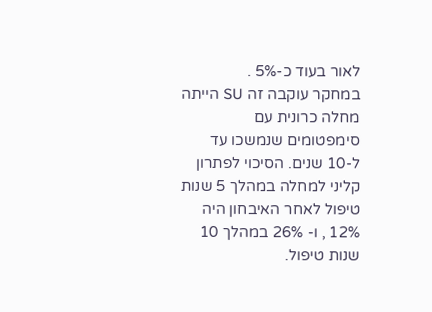לאור בעוד כ-5% .
במחקר עוקבה זה SU הייתה מחלה כרונית עם סימפטומים שנמשכו עד ל-10 שנים. הסיכוי לפתרון קליני למחלה במהלך 5 שנות טיפול לאחר האיבחון היה 12% , ו- 26% במהלך 10 שנות טיפול.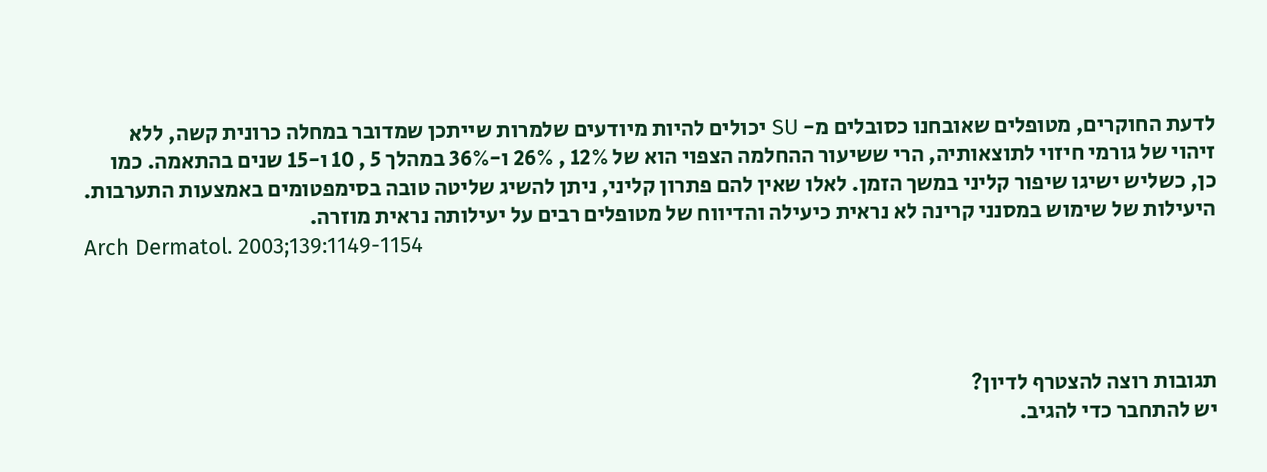לדעת החוקרים, מטופלים שאובחנו כסובלים מ- SU יכולים להיות מיודעים שלמרות שייתכן שמדובר במחלה כרונית קשה, ללא זיהוי של גורמי חיזוי לתוצאותיה, הרי ששיעור ההחלמה הצפוי הוא של 12% , 26% ו-36% במהלך 5 , 10 ו-15 שנים בהתאמה. כמו כן, כשליש ישיגו שיפור קליני במשך הזמן. לאלו שאין להם פתרון קליני, ניתן להשיג שליטה טובה בסימפטומים באמצעות התערבות. היעילות של שימוש במסנני קרינה לא נראית כיעילה והדיווח של מטופלים רבים על יעילותה נראית מוזרה.
Arch Dermatol. 2003;139:1149-1154




תגובות רוצה להצטרף לדיון?
יש להתחבר כדי להגיב.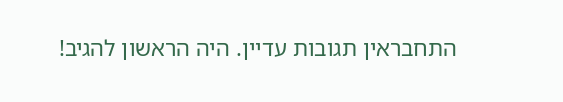התחבראין תגובות עדיין. היה הראשון להגיב!